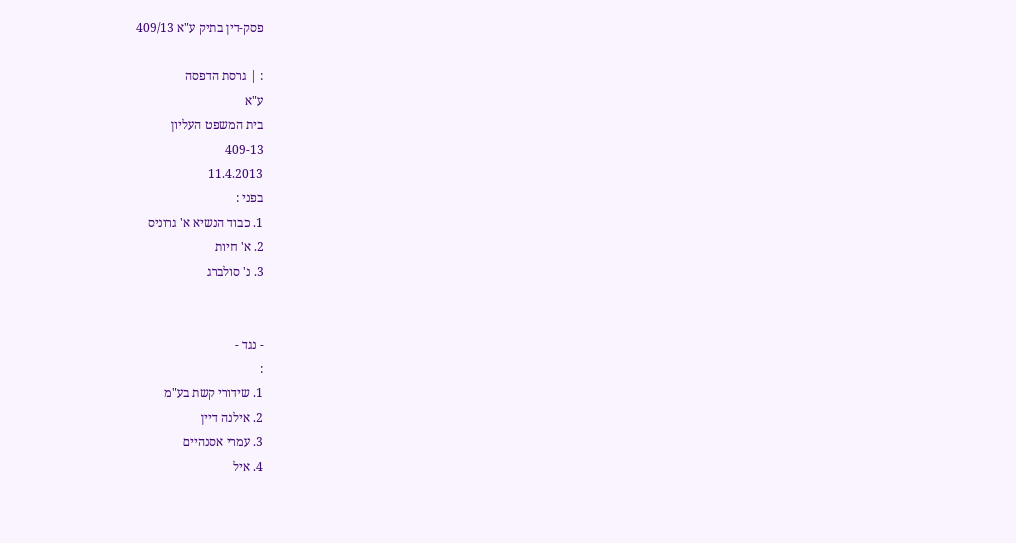פסק-דין בתיק ע"א 409/13

: | גרסת הדפסה
ע"א
בית המשפט העליון
409-13
11.4.2013
בפני :
1. כבוד הנשיא א' גרוניס
2. א' חיות
3. נ' סולברג


- נגד -
:
1. שידורי קשת בע"מ
2. אילנה דיין
3. עמרי אסנהיים
4. איל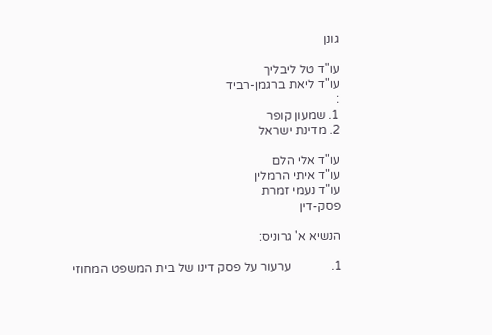גונן

עו"ד טל ליבליך
עו"ד ליאת ברגמן-רביד
:
1. שמעון קופר
2. מדינת ישראל

עו"ד אלי הלם
עו"ד איתי הרמלין
עו"ד נעמי זמרת
פסק-דין

הנשיא א' גרוניס:

1.             ערעור על פסק דינו של בית המשפט המחוזי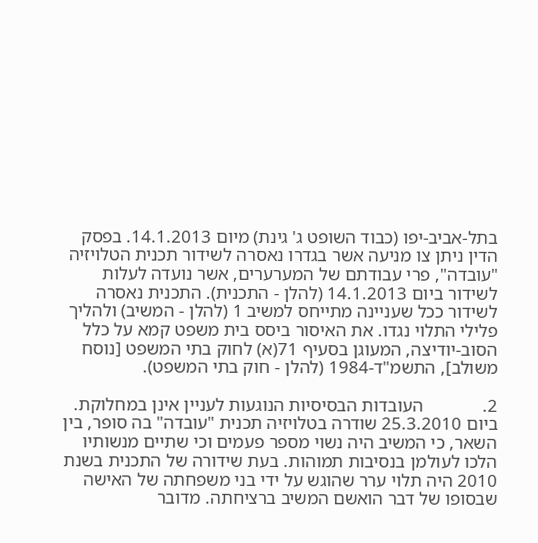בתל-אביב-יפו (כבוד השופט ג' גינת) מיום 14.1.2013. בפסק הדין ניתן צו מניעה אשר בגדרו נאסרה לשידור תכנית הטלויזיה "עובדה", פרי עבודתם של המערערים, אשר נועדה לעלות לשידור ביום 14.1.2013 (להלן - התכנית). התכנית נאסרה לשידור ככל שעניינה מתייחס למשיב 1 (להלן - המשיב) ולהליך פלילי התלוי נגדו. את האיסור ביסס בית משפט קמא על כלל הסוב-יודיצה, המעוגן בסעיף 71(א) לחוק בתי המשפט [נוסח משולב], התשמ"ד-1984 (להלן - חוק בתי המשפט).

2.             העובדות הבסיסיות הנוגעות לעניין אינן במחלוקת. ביום 25.3.2010 שודרה בטלויזיה תכנית "עובדה" בה סופר, בין השאר, כי המשיב היה נשוי מספר פעמים וכי שתיים מנשותיו הלכו לעולמן בנסיבות תמוהות. בעת שידורה של התכנית בשנת 2010 היה תלוי ערר שהוגש על ידי בני משפחתה של האישה שבסופו של דבר הואשם המשיב ברציחתה. מדובר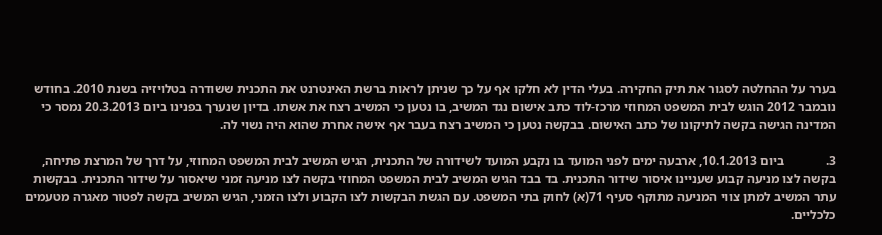בערר על ההחלטה לסגור את תיק החקירה. בעלי הדין לא חלקו אף על כך שניתן לראות ברשת האינטרנט את התכנית ששודרה בטלויזיה בשנת 2010. בחודש נובמבר 2012 הוגש לבית המשפט המחוזי מרכז-לוד כתב אישום נגד המשיב, בו נטען כי המשיב רצח את אשתו. בדיון שנערך בפנינו ביום 20.3.2013 נמסר כי המדינה הגישה בקשה לתיקונו של כתב האישום. בבקשה נטען כי המשיב רצח בעבר אף אישה אחרת שהוא היה נשוי לה.

3.             ביום 10.1.2013, ארבעה ימים לפני המועד בו נקבע המועד לשידורה של התכנית, הגיש המשיב לבית המשפט המחוזי, על דרך של המרצת פתיחה, בקשה לצו מניעה קבוע שעניינו איסור שידור התכנית. בד בבד הגיש המשיב לבית המשפט המחוזי בקשה לצו מניעה זמני שיאסור על שידור התכנית. בבקשות עתר המשיב למתן צווי המניעה מתוקף סעיף 71(א) לחוק בתי המשפט. עם הגשת הבקשות לצו הקבוע ולצו הזמני, הגיש המשיב בקשה לפטור מאגרה מטעמים כלכליים.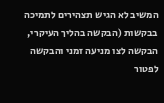המשיב לא הגיש תצהירים לתמיכה בבקשות (הבקשה בהליך העיקרי, הבקשה לצו מניעה זמני והבקשה לפטור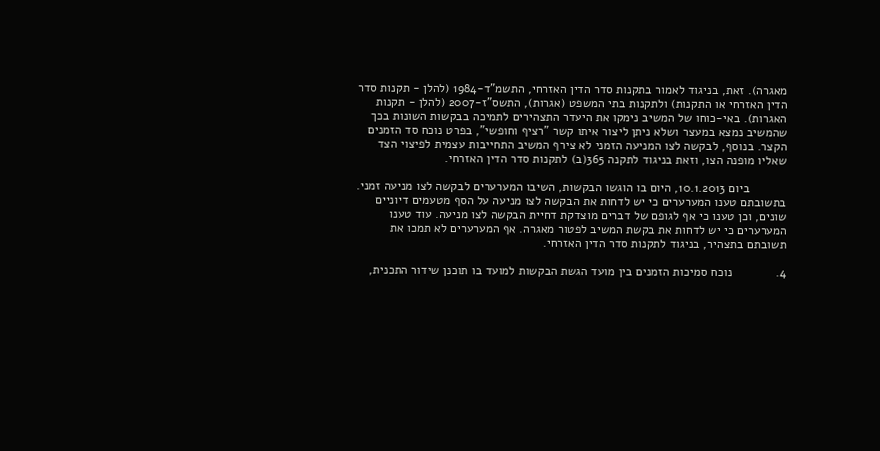מאגרה). זאת, בניגוד לאמור בתקנות סדר הדין האזרחי, התשמ"ד-1984 (להלן - תקנות סדר הדין האזרחי או התקנות) ולתקנות בתי המשפט (אגרות), התשס"ז-2007 (להלן - תקנות האגרות). באי-כוחו של המשיב נימקו את היעדר התצהירים לתמיכה בבקשות השונות בכך שהמשיב נמצא במעצר ושלא ניתן ליצור איתו קשר "רציף וחופשי", בפרט נוכח סד הזמנים הקצר. בנוסף, לבקשה לצו המניעה הזמני לא צירף המשיב התחייבות עצמית לפיצוי הצד שאליו מופנה הצו, וזאת בניגוד לתקנה 365(ב) לתקנות סדר הדין האזרחי.

           ביום 10.1.2013, היום בו הוגשו הבקשות, השיבו המערערים לבקשה לצו מניעה זמני. בתשובתם טענו המערערים כי יש לדחות את הבקשה לצו מניעה על הסף מטעמים דיוניים שונים, וכן טענו כי אף לגופם של דברים מוצדקת דחיית הבקשה לצו מניעה. עוד טענו המערערים כי יש לדחות את בקשת המשיב לפטור מאגרה. אף המערערים לא תמכו את תשובתם בתצהיר, בניגוד לתקנות סדר הדין האזרחי.

4.             נוכח סמיכות הזמנים בין מועד הגשת הבקשות למועד בו תוכנן שידור התכנית,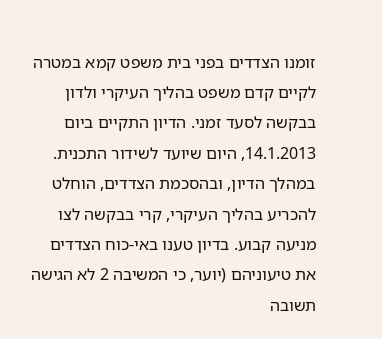זומנו הצדדים בפני בית משפט קמא במטרה לקיים קדם משפט בהליך העיקרי ולדון בבקשה לסעד זמני. הדיון התקיים ביום 14.1.2013, היום שיועד לשידור התכנית. במהלך הדיון, ובהסכמת הצדדים, הוחלט להכריע בהליך העיקרי, קרי בבקשה לצו מניעה קבוע. בדיון טענו באי-כוח הצדדים את טיעוניהם (יוער, כי המשיבה 2 לא הגישה תשובה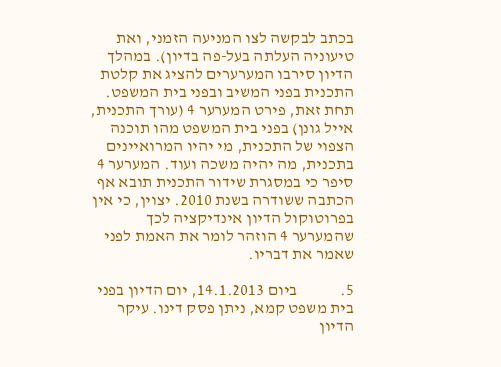בכתב לבקשה לצו המניעה הזמני, ואת טיעוניה העלתה בעל-פה בדיון). במהלך הדיון סירבו המערערים להציג את קלטת התכנית בפני המשיב ובפני בית המשפט. תחת זאת, פירט המערער 4 (עורך התכנית, אייל גונן) בפני בית המשפט מהו תוכנה הצפוי של התכנית, מי יהיו המרואיינים בתכנית, מה יהיה משכה ועוד. המערער 4 סיפר כי במסגרת שידור התכנית תובא אף הכתבה ששודרה בשנת 2010. יצוין, כי אין בפרוטוקול הדיון אינדיקציה לכך שהמערער 4 הוזהר לומר את האמת לפני שאמר את דבריו.

5.             ביום 14.1.2013, יום הדיון בפני בית משפט קמא, ניתן פסק דינו. עיקר הדיון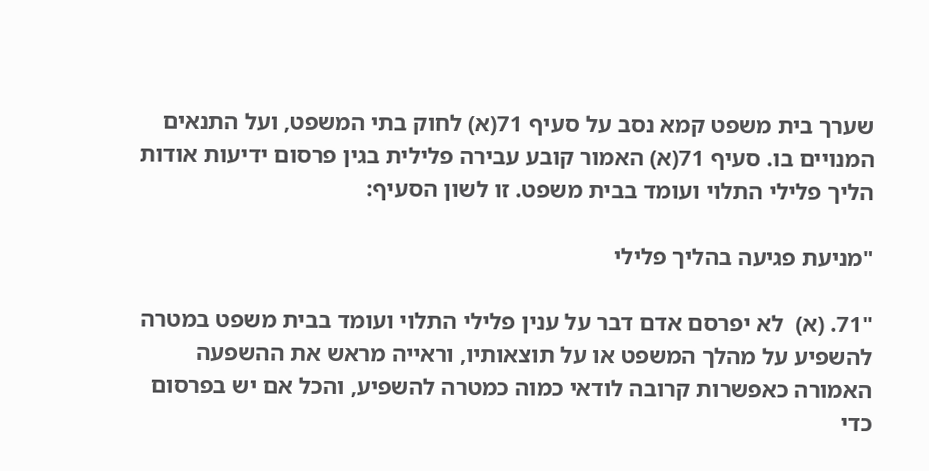שערך בית משפט קמא נסב על סעיף 71(א) לחוק בתי המשפט, ועל התנאים המנויים בו. סעיף 71(א) האמור קובע עבירה פלילית בגין פרסום ידיעות אודות הליך פלילי התלוי ועומד בבית משפט. זו לשון הסעיף:

"מניעת פגיעה בהליך פלילי

"71. (א)  לא יפרסם אדם דבר על ענין פלילי התלוי ועומד בבית משפט במטרה להשפיע על מהלך המשפט או על תוצאותיו, וראייה מראש את ההשפעה האמורה כאפשרות קרובה לודאי כמוה כמטרה להשפיע, והכל אם יש בפרסום כדי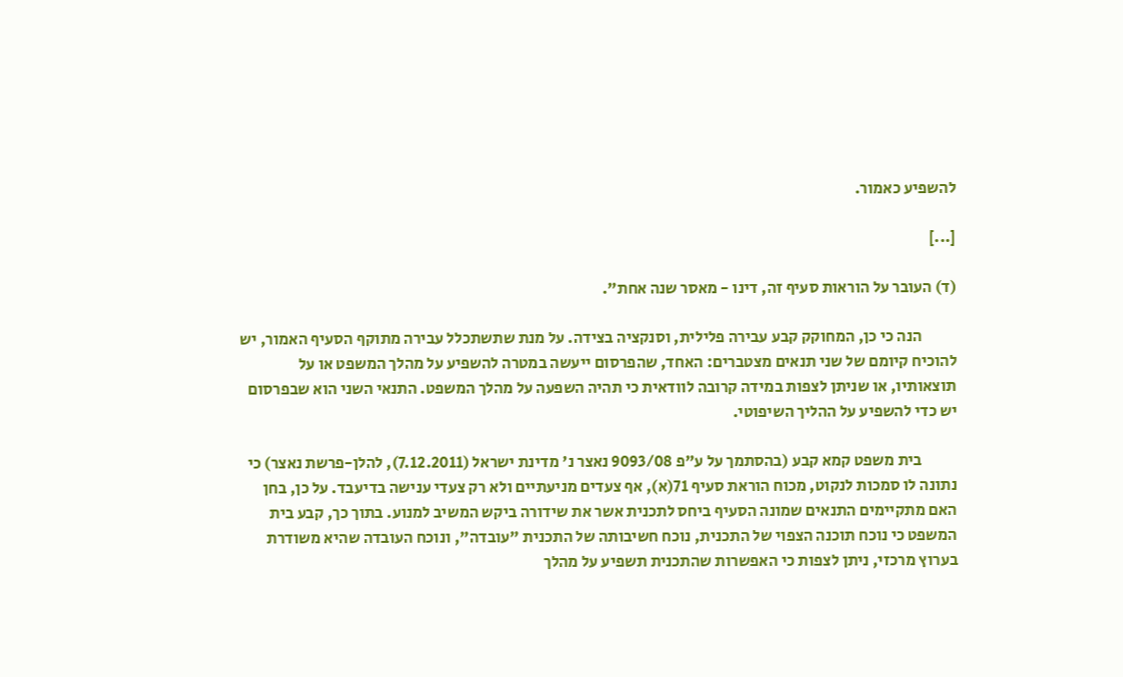להשפיע כאמור.

[...]

(ד) העובר על הוראות סעיף זה, דינו - מאסר שנה אחת".

           הנה כי כן, המחוקק קבע עבירה פלילית, וסנקציה בצידה. על מנת שתשתכלל עבירה מתוקף הסעיף האמור, יש להוכיח קיומם של שני תנאים מצטברים: האחד, שהפרסום ייעשה במטרה להשפיע על מהלך המשפט או על תוצאותיו, או שניתן לצפות במידה קרובה לוודאית כי תהיה השפעה על מהלך המשפט. התנאי השני הוא שבפרסום יש כדי להשפיע על ההליך השיפוטי.

           בית משפט קמא קבע (בהסתמך על ע"פ 9093/08 נאצר נ' מדינת ישראל (7.12.2011), להלן-פרשת נאצר) כי נתונה לו סמכות לנקוט, מכוח הוראת סעיף 71(א), אף צעדים מניעתיים ולא רק צעדי ענישה בדיעבד. על כן, בחן האם מתקיימים התנאים שמונה הסעיף ביחס לתכנית אשר את שידורה ביקש המשיב למנוע. בתוך כך, קבע בית המשפט כי נוכח תוכנה הצפוי של התכנית, נוכח חשיבותה של התכנית "עובדה", ונוכח העובדה שהיא משודרת בערוץ מרכזי, ניתן לצפות כי האפשרות שהתכנית תשפיע על מהלך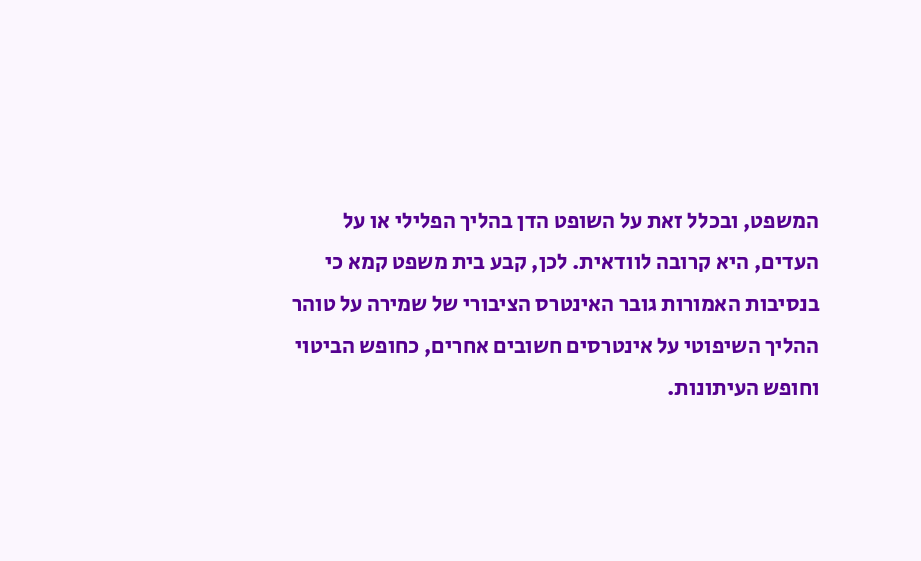המשפט, ובכלל זאת על השופט הדן בהליך הפלילי או על העדים, היא קרובה לוודאית. לכן, קבע בית משפט קמא כי בנסיבות האמורות גובר האינטרס הציבורי של שמירה על טוהר ההליך השיפוטי על אינטרסים חשובים אחרים, כחופש הביטוי וחופש העיתונות.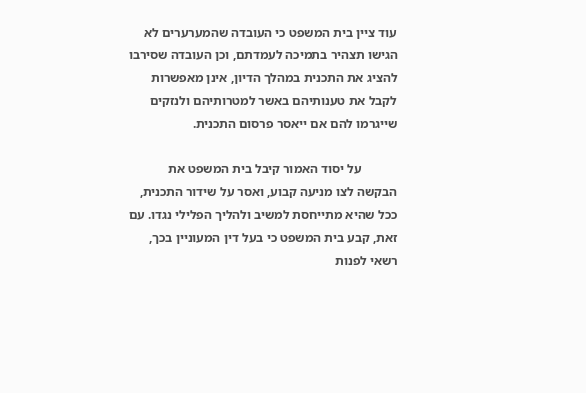עוד ציין בית המשפט כי העובדה שהמערערים לא הגישו תצהיר בתמיכה לעמדתם, וכן העובדה שסירבו להציג את התכנית במהלך הדיון, אינן מאפשרות לקבל את טענותיהם באשר למטרותיהם ולנזקים שייגרמו להם אם ייאסר פרסום התכנית.

           על יסוד האמור קיבל בית המשפט את הבקשה לצו מניעה קבוע, ואסר על שידור התכנית, ככל שהיא מתייחסת למשיב ולהליך הפלילי נגדו. עם זאת, קבע בית המשפט כי בעל דין המעוניין בכך, רשאי לפנות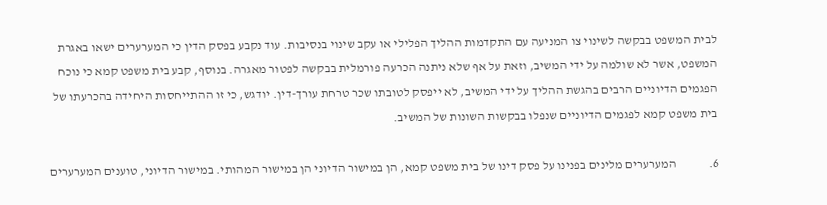לבית המשפט בבקשה לשינוי צו המניעה עם התקדמות ההליך הפלילי או עקב שינוי בנסיבות. עוד נקבע בפסק הדין כי המערערים ישאו באגרת המשפט, אשר לא שולמה על ידי המשיב, וזאת על אף שלא ניתנה הכרעה פורמלית בבקשה לפטור מאגרה. בנוסף, קבע בית משפט קמא כי נוכח הפגמים הדיוניים הרבים בהגשת ההליך על ידי המשיב, לא ייפסק לטובתו שכר טרחת עורך-דין. יודגש, כי זו ההתייחסות היחידה בהכרעתו של בית משפט קמא לפגמים הדיוניים שנפלו בבקשות השונות של המשיב.

6.             המערערים מלינים בפנינו על פסק דינו של בית משפט קמא, הן במישור הדיוני הן במישור המהותי. במישור הדיוני, טוענים המערערים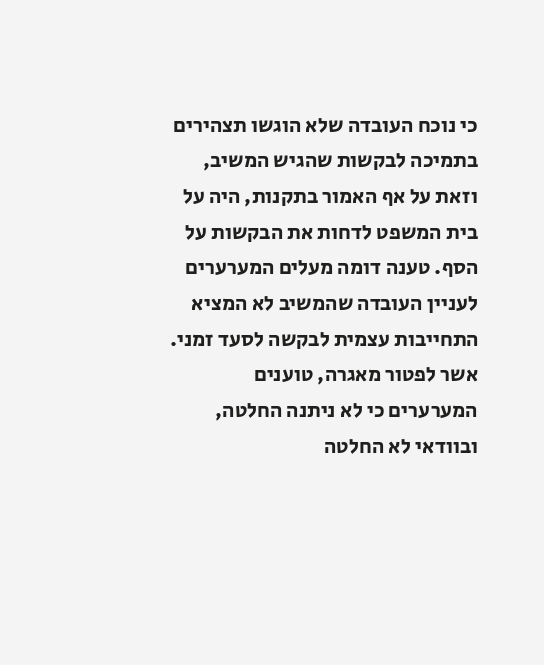כי נוכח העובדה שלא הוגשו תצהירים בתמיכה לבקשות שהגיש המשיב, וזאת על אף האמור בתקנות, היה על בית המשפט לדחות את הבקשות על הסף. טענה דומה מעלים המערערים לעניין העובדה שהמשיב לא המציא התחייבות עצמית לבקשה לסעד זמני. אשר לפטור מאגרה, טוענים המערערים כי לא ניתנה החלטה, ובוודאי לא החלטה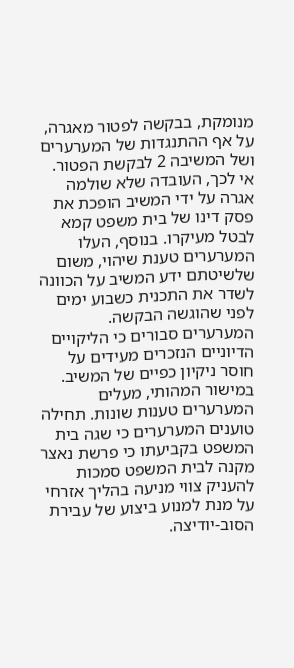מנומקת, בבקשה לפטור מאגרה, על אף ההתנגדות של המערערים ושל המשיבה 2 לבקשת הפטור. אי לכך, העובדה שלא שולמה אגרה על ידי המשיב הופכת את פסק דינו של בית משפט קמא לבטל מעיקרו. בנוסף, העלו המערערים טענת שיהוי, משום שלשיטתם ידע המשיב על הכוונה לשדר את התכנית כשבוע ימים לפני שהוגשה הבקשה. המערערים סבורים כי הליקויים הדיוניים הנזכרים מעידים על חוסר ניקיון כפיים של המשיב. במישור המהותי, מעלים המערערים טענות שונות. תחילה טוענים המערערים כי שגה בית המשפט בקביעתו כי פרשת נאצר מקנה לבית המשפט סמכות להעניק צווי מניעה בהליך אזרחי על מנת למנוע ביצוע של עבירת הסוב-יודיצה.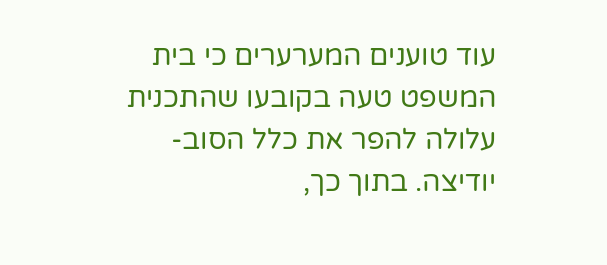עוד טוענים המערערים כי בית המשפט טעה בקובעו שהתכנית עלולה להפר את כלל הסוב-יודיצה. בתוך כך,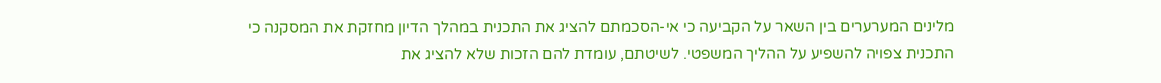מלינים המערערים בין השאר על הקביעה כי אי-הסכמתם להציג את התכנית במהלך הדיון מחזקת את המסקנה כי התכנית צפויה להשפיע על ההליך המשפטי. לשיטתם, עומדת להם הזכות שלא להציג את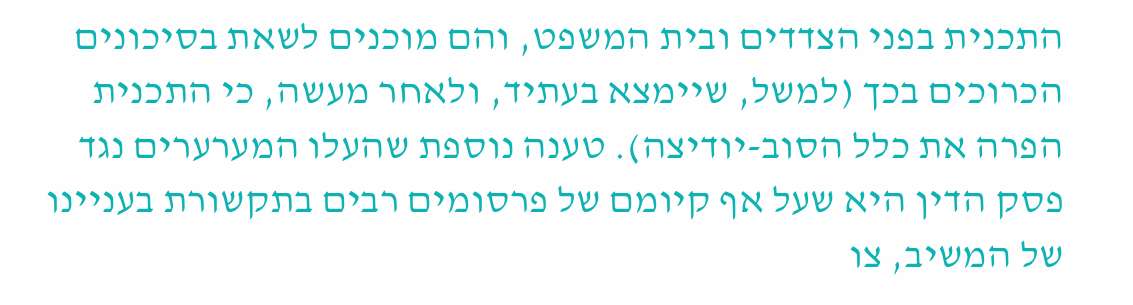התכנית בפני הצדדים ובית המשפט, והם מוכנים לשאת בסיכונים הכרוכים בכך (למשל, שיימצא בעתיד, ולאחר מעשה, כי התכנית הפרה את כלל הסוב-יודיצה). טענה נוספת שהעלו המערערים נגד פסק הדין היא שעל אף קיומם של פרסומים רבים בתקשורת בעניינו של המשיב, צו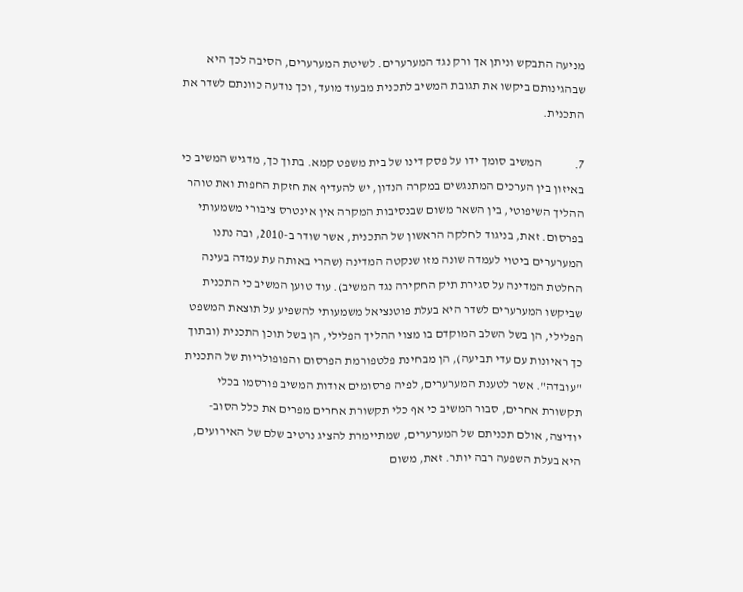מניעה התבקש וניתן אך ורק נגד המערערים. לשיטת המערערים, הסיבה לכך היא שבהגינותם ביקשו את תגובת המשיב לתכנית מבעוד מועד, וכך נודעה כוונתם לשדר את התכנית.

7.             המשיב סומך ידו על פסק דינו של בית משפט קמא. בתוך כך, מדגיש המשיב כי באיזון בין הערכים המתנגשים במקרה הנדון, יש להעדיף את חזקת החפות ואת טוהר ההליך השיפוטי, בין השאר משום שבנסיבות המקרה אין אינטרס ציבורי משמעותי בפרסום. זאת, בניגוד לחלקה הראשון של התכנית, אשר שודר ב-2010, ובה נתנו המערערים ביטוי לעמדה שונה מזו שנקטה המדינה (שהרי באותה עת עמדה בעינה החלטת המדינה על סגירת תיק החקירה נגד המשיב). עוד טוען המשיב כי התכנית שביקשו המערערים לשדר היא בעלת פוטנציאל משמעותי להשפיע על תוצאת המשפט הפלילי, הן בשל השלב המוקדם בו מצוי ההליך הפלילי, הן בשל תוכן התכנית (ובתוך כך ראיונות עם עדי תביעה), הן מבחינת פלטפורמת הפרסום והפופולריות של התכנית "עובדה". אשר לטענת המערערים, לפיה פרסומים אודות המשיב פורסמו בכלי תקשורת אחרים, סבור המשיב כי אף כלי תקשורת אחרים מפרים את כלל הסוב-יודיצה, אולם תכניתם של המערערים, שמתיימרת להציג נרטיב שלם של האירועים, היא בעלת השפעה רבה יותר. זאת, משום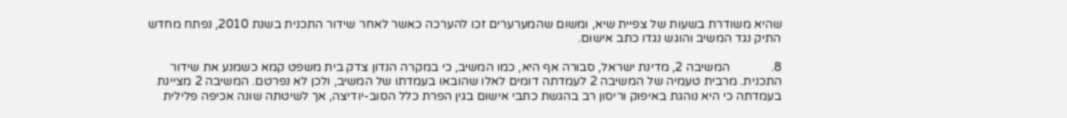שהיא משודרת בשעות של צפיית שיא, ומשום שהמערערים זכו להערכה כאשר לאחר שידור התכנית בשנת 2010, נפתח מחדש התיק נגד המשיב והוגש נגדו כתב אישום.

8.             המשיבה 2, מדינת ישראל, סבורה אף היא, כמו המשיב, כי במקרה הנדון צדק בית משפט קמא כשמנע את שידור התכנית. מרבית טעמיה של המשיבה 2 לעמדתה דומים לאלו שהובאו בעמדתו של המשיב, ולכן לא נפרטם. המשיבה 2 מציינת בעמדתה כי היא נוהגת באיפוק וריסון רב בהגשת כתבי אישום בגין הפרת כלל הסוב-יודיצה, אך לשיטתה שונה אכיפה פלילית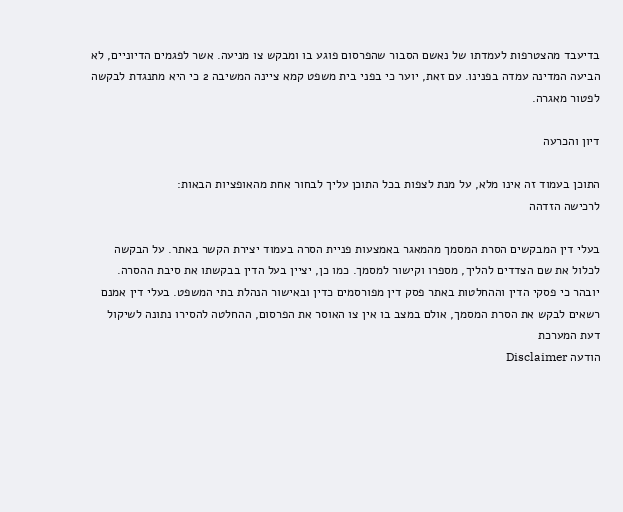בדיעבד מהצטרפות לעמדתו של נאשם הסבור שהפרסום פוגע בו ומבקש צו מניעה. אשר לפגמים הדיוניים, לא הביעה המדינה עמדה בפנינו. עם זאת, יוער כי בפני בית משפט קמא ציינה המשיבה 2 כי היא מתנגדת לבקשה לפטור מאגרה.

דיון והכרעה

התוכן בעמוד זה אינו מלא, על מנת לצפות בכל התוכן עליך לבחור אחת מהאופציות הבאות:
לרכישה הזדהה

בעלי דין המבקשים הסרת המסמך מהמאגר באמצעות פניית הסרה בעמוד יצירת הקשר באתר. על הבקשה לכלול את שם הצדדים להליך, מספרו וקישור למסמך. כמו כן, יציין בעל הדין בבקשתו את סיבת ההסרה. יובהר כי פסקי הדין וההחלטות באתר פסק דין מפורסמים כדין ובאישור הנהלת בתי המשפט. בעלי דין אמנם רשאים לבקש את הסרת המסמך, אולם במצב בו אין צו האוסר את הפרסום, ההחלטה להסירו נתונה לשיקול דעת המערכת
הודעה Disclaimer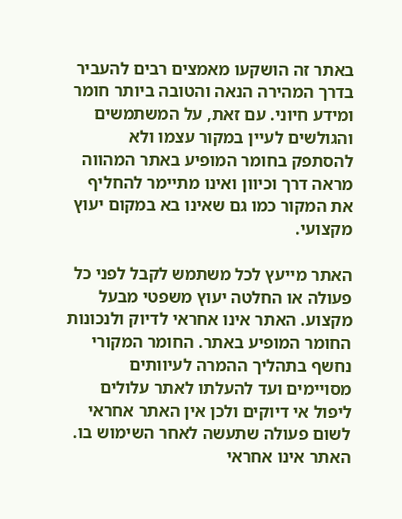באתר זה הושקעו מאמצים רבים להעביר בדרך המהירה הנאה והטובה ביותר חומר ומידע חיוני. עם זאת, על המשתמשים והגולשים לעיין במקור עצמו ולא להסתפק בחומר המופיע באתר המהווה מראה דרך וכיוון ואינו מתיימר להחליף את המקור כמו גם שאינו בא במקום יעוץ מקצועי.

האתר מייעץ לכל משתמש לקבל לפני כל פעולה או החלטה יעוץ משפטי מבעל מקצוע. האתר אינו אחראי לדיוק ולנכונות החומר המופיע באתר. החומר המקורי נחשף בתהליך ההמרה לעיוותים מסויימים ועד להעלתו לאתר עלולים ליפול אי דיוקים ולכן אין האתר אחראי לשום פעולה שתעשה לאחר השימוש בו. האתר אינו אחראי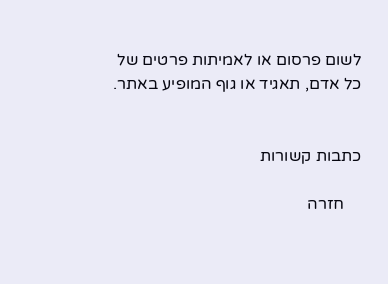לשום פרסום או לאמיתות פרטים של כל אדם, תאגיד או גוף המופיע באתר.


כתבות קשורות

    חזרה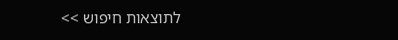לתוצאות חיפוש >>